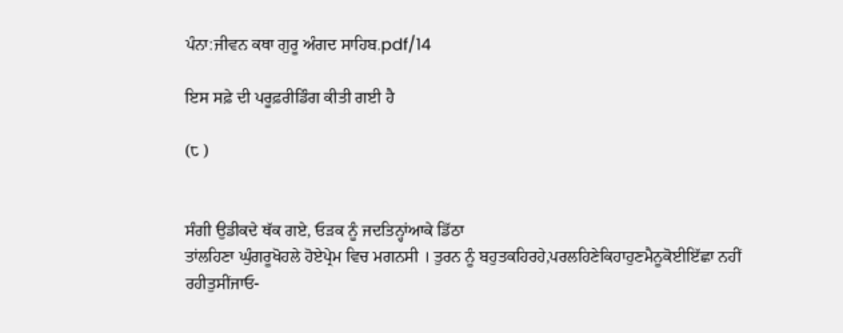ਪੰਨਾ:ਜੀਵਨ ਕਥਾ ਗੁਰੂ ਅੰਗਦ ਸਾਹਿਬ.pdf/14

ਇਸ ਸਫ਼ੇ ਦੀ ਪਰੂਫ਼ਰੀਡਿੰਗ ਕੀਤੀ ਗਈ ਹੈ

(੮ )


ਸੰਗੀ ਉਡੀਕਦੇ ਥੱਕ ਗਏ, ਓੜਕ ਨੂੰ ਜਦਤਿਨ੍ਹਾਂਆਕੇ ਡਿੱਠਾ
ਤਾਂਲਹਿਣਾ ਘੁੰਗਰੂਖੋਹਲੇ ਹੋਏਪ੍ਰੇਮ ਵਿਚ ਮਗਨਸੀ । ਤੁਰਨ ਨੂੰ ਬਹੁਤਕਹਿਰਹੇ,ਪਰਲਹਿਣੇਕਿਹਾਹੁਣਮੈਨੂਕੋਈਇੱਛਾ ਨਹੀਂ
ਰਹੀਤੁਸੀਂਜਾਓ-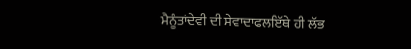ਮੈਨੂੰਤਾਂਦੇਵੀ ਦੀ ਸੇਵਾਦਾਫਲਇੱਥੇ ਹੀ ਲੱਭ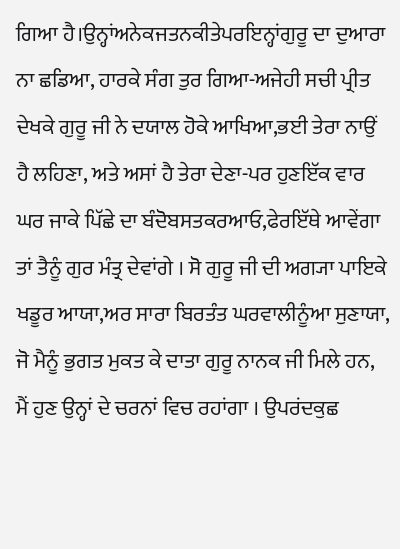ਗਿਆ ਹੈ।ਉਨ੍ਹਾਂਅਨੇਕਜਤਨਕੀਤੇਪਰਇਨ੍ਹਾਂਗੁਰੂ ਦਾ ਦੁਆਰਾ
ਨਾ ਛਡਿਆ, ਹਾਰਕੇ ਸੰਗ ਤੁਰ ਗਿਆ-ਅਜੇਹੀ ਸਚੀ ਪ੍ਰੀਤ
ਦੇਖਕੇ ਗੁਰੂ ਜੀ ਨੇ ਦਯਾਲ ਹੋਕੇ ਆਖਿਆ,ਭਈ ਤੇਰਾ ਨਾਉਂ
ਹੈ ਲਹਿਣਾ, ਅਤੇ ਅਸਾਂ ਹੈ ਤੇਰਾ ਦੇਣਾ-ਪਰ ਹੁਣਇੱਕ ਵਾਰ
ਘਰ ਜਾਕੇ ਪਿੱਛੇ ਦਾ ਬੰਦੋਬਸਤਕਰਆਓ,ਫੇਰਇੱਥੇ ਆਵੇਂਗਾ
ਤਾਂ ਤੈਨੂੰ ਗੁਰ ਮੰਤ੍ਰ ਦੇਵਾਂਗੇ । ਸੋ ਗੁਰੂ ਜੀ ਦੀ ਅਗ੍ਯਾ ਪਾਇਕੇ
ਖਡੂਰ ਆਯਾ,ਅਰ ਸਾਰਾ ਬਿਰਤੰਤ ਘਰਵਾਲੀਨੂੰਆ ਸੁਣਾਯਾ,
ਜੋ ਮੈਨੂੰ ਭੁਗਤ ਮੁਕਤ ਕੇ ਦਾਤਾ ਗੁਰੂ ਨਾਨਕ ਜੀ ਮਿਲੇ ਹਨ,
ਮੈਂ ਹੁਣ ਉਨ੍ਹਾਂ ਦੇ ਚਰਨਾਂ ਵਿਚ ਰਹਾਂਗਾ । ਉਪਰਂਦਕੁਛ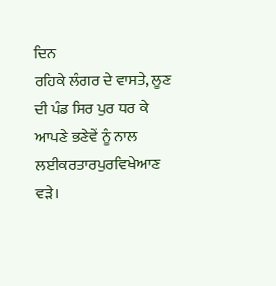ਦਿਨ
ਰਹਿਕੇ ਲੰਗਰ ਦੇ ਵਾਸਤੇ, ਲੂਣ ਦੀ ਪੰਡ ਸਿਰ ਪੁਰ ਧਰ ਕੇ
ਆਪਣੇ ਭਣੇਵੇਂ ਨੂੰ ਨਾਲ ਲਈਕਰਤਾਰਪੁਰਵਿਖੇਆਣ ਵੜੇ।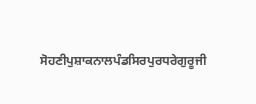ਸੋਹਣੀਪੁਸ਼ਾਕਨਾਲਪੰਡਸਿਰਪੁਰਧਰੇਗੁਰੂਜੀ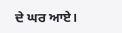ਦੇ ਘਰ ਆਏ।